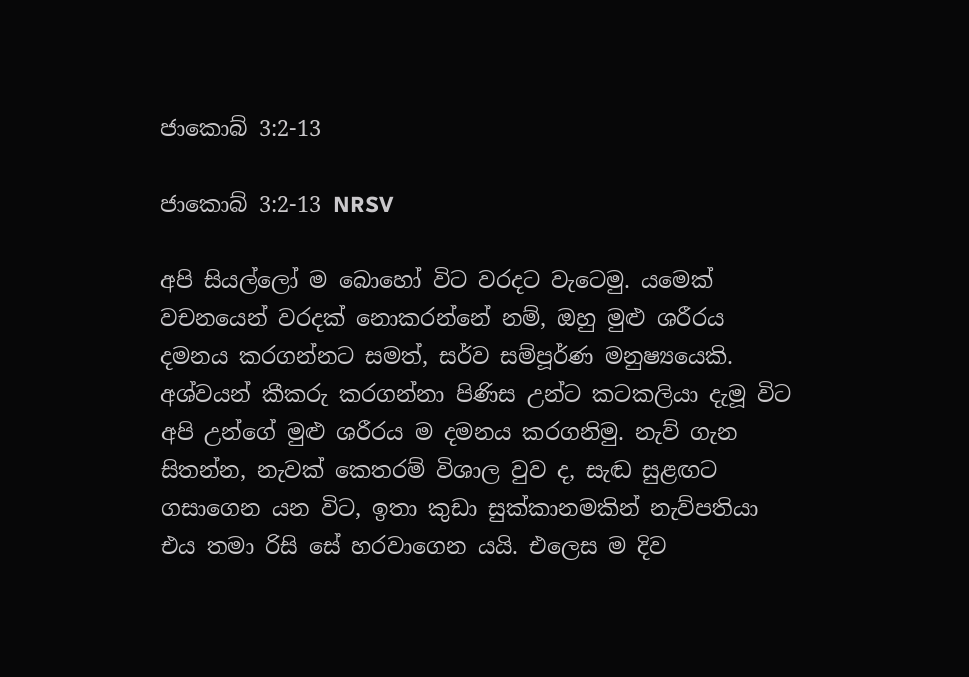ජාකොබ් 3:2-13

ජාකොබ් 3:2-13 NRSV

අපි සියල්ලෝ ම බොහෝ විට වරදට වැටෙමු. යමෙක් වචනයෙන් වරදක් නොකරන්නේ නම්, ඔහු මුළු ශරීරය දමනය කරගන්නට සමත්, සර්ව සම්පූර්ණ මනුෂ්‍යයෙකි. අශ්වයන් කීකරු කරගන්නා පිණිස උන්ට කටකලියා දැමූ විට අපි උන්ගේ මුළු ශරීරය ම දමනය කරගනිමු. නැව් ගැන සිතන්න, නැවක් කෙතරම් විශාල වුව ද, සැඬ සුළඟට ගසාගෙන යන විට, ඉතා කුඩා සුක්කානමකින් නැව්පතියා එය තමා රිසි සේ හරවාගෙන යයි. එලෙස ම දිව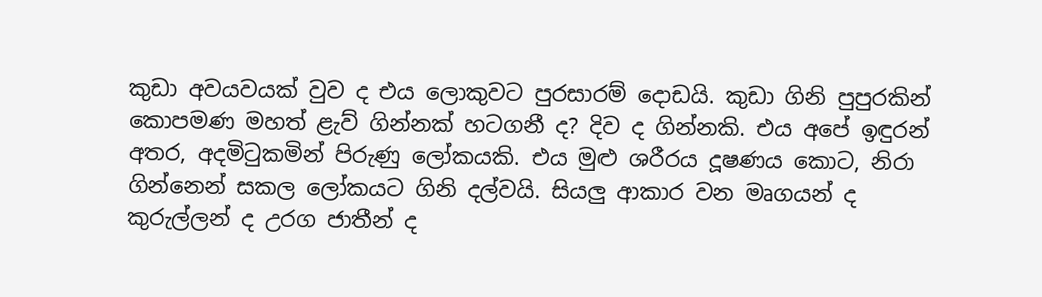කුඩා අවයවයක් වුව ද එය ලොකුවට පුරසාරම් දොඩයි. කුඩා ගිනි පුපුරකින් කොපමණ මහත් ළැව් ගින්නක් හටගනී ද? දිව ද ගින්නකි. එය අපේ ඉඳුරන් අතර, අදමිටුකමින් පිරුණු ලෝකයකි. එය මුළු ශරීරය දූෂණය කොට, නිරා ගින්නෙන් සකල ලෝකයට ගිනි දල්වයි. සියලු ආකාර වන මෘගයන් ද කුරුල්ලන් ද උරග ජාතීන් ද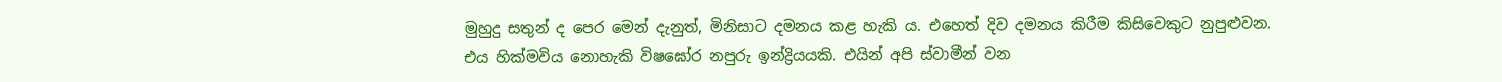මුහුදු සතුන් ද පෙර මෙන් දැනුත්, මිනිසාට දමනය කළ හැකි ය. එහෙත් දිව දමනය කිරීම කිසිවෙකුට නුපුළුවන. එය හික්මවිය නොහැකි විෂඝෝර නපුරු ඉන්ද්‍රියයකි. එයින් අපි ස්වාමීන් වන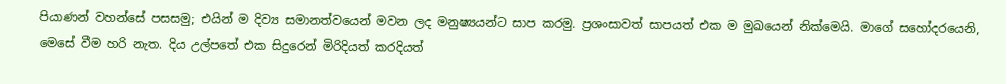පියාණන් වහන්සේ පසසමු; එයින් ම දිව්‍ය සමානත්වයෙන් මවන ලද මනුෂ්‍යයන්ට සාප කරමු. ප්‍රශංසාවත් සාපයත් එක ම මුඛයෙන් නික්මෙයි. මාගේ සහෝදරයෙනි, මෙසේ වීම හරි නැත. දිය උල්පතේ එක සිදුරෙන් මිරිදියත් කරදියත්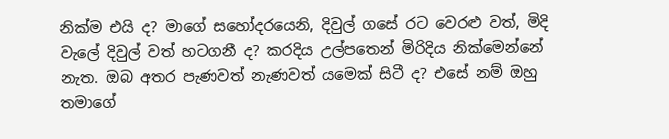නික්ම එයි ද? මාගේ සහෝදරයෙනි, දිවුල් ගසේ රට වෙරළු වත්, මිදි වැලේ දිවුල් වත් හටගනී ද? කරදිය උල්පතෙන් මිරිදිය නික්මෙන්නේ නැත. ඔබ අතර පැණවත් නැණවත් යමෙක් සිටී ද? එසේ නම් ඔහු තමාගේ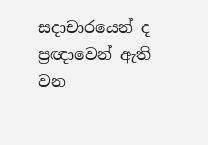සදාචාරයෙන් ද ප්‍රඥාවෙන් ඇති වන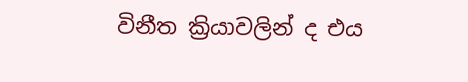විනීත ක්‍රියාවලින් ද එය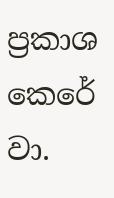ප්‍රකාශ කෙරේ වා.